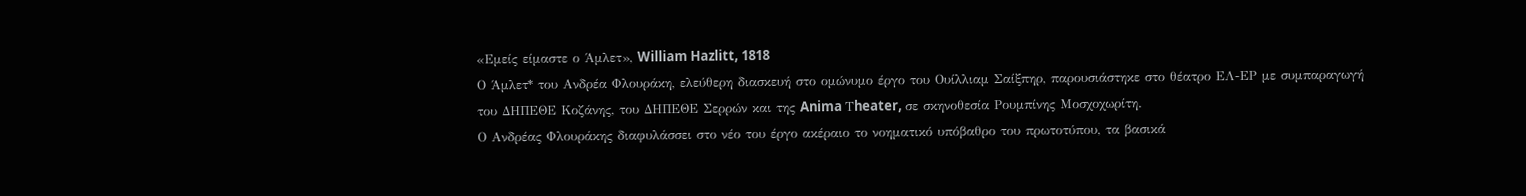«Εμείς είμαστε ο Άμλετ», William Hazlitt, 1818
Ο Άμλετ* του Ανδρέα Φλουράκη, ελεύθερη διασκευή στο ομώνυμο έργο του Ουίλλιαμ Σαίξπηρ, παρουσιάστηκε στο θέατρο ΕΛ-ΕΡ με συμπαραγωγή του ΔΗΠΕΘΕ Κοζάνης, του ΔΗΠΕΘΕ Σερρών και της Anima Τheater, σε σκηνοθεσία Ρουμπίνης Μοσχοχωρίτη.
Ο Ανδρέας Φλουράκης διαφυλάσσει στο νέο του έργο ακέραιο το νοηματικό υπόβαθρο του πρωτοτύπου, τα βασικά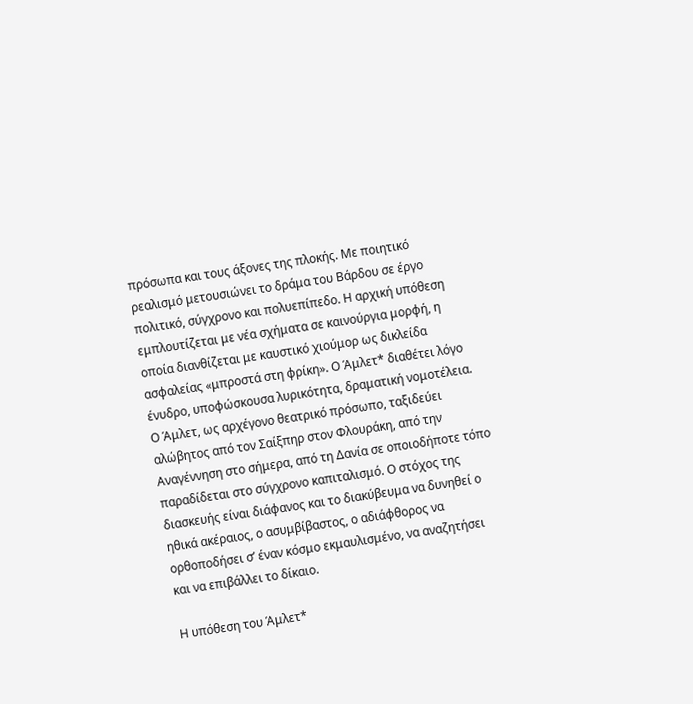πρόσωπα και τους άξονες της πλοκής. Με ποιητικό ρεαλισμό μετουσιώνει το δράμα του Βάρδου σε έργο πολιτικό, σύγχρονο και πολυεπίπεδο. Η αρχική υπόθεση εμπλουτίζεται με νέα σχήματα σε καινούργια μορφή, η οποία διανθίζεται με καυστικό χιούμορ ως δικλείδα ασφαλείας «μπροστά στη φρίκη». Ο Άμλετ* διαθέτει λόγο ένυδρο, υποφώσκουσα λυρικότητα, δραματική νομοτέλεια. Ο Άμλετ, ως αρχέγονο θεατρικό πρόσωπο, ταξιδεύει αλώβητος από τον Σαίξπηρ στον Φλουράκη, από την Αναγέννηση στο σήμερα, από τη Δανία σε οποιοδήποτε τόπο παραδίδεται στο σύγχρονο καπιταλισμό. Ο στόχος της διασκευής είναι διάφανος και το διακύβευμα να δυνηθεί ο ηθικά ακέραιος, ο ασυμβίβαστος, ο αδιάφθορος να ορθοποδήσει σ’ έναν κόσμο εκμαυλισμένο, να αναζητήσει και να επιβάλλει το δίκαιο.

Η υπόθεση του Άμλετ*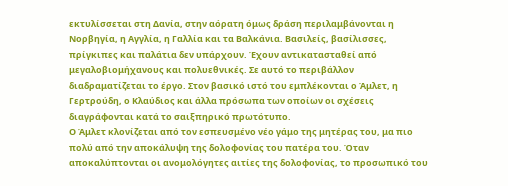εκτυλίσσεται στη Δανία, στην αόρατη όμως δράση περιλαμβάνονται η Νορβηγία, η Αγγλία, η Γαλλία και τα Βαλκάνια. Βασιλείς, βασίλισσες, πρίγκιπες και παλάτια δεν υπάρχουν. Έχουν αντικατασταθεί από μεγαλοβιομήχανους και πολυεθνικές. Σε αυτό το περιβάλλον διαδραματίζεται το έργο. Στον βασικό ιστό του εμπλέκονται ο Άμλετ, η Γερτρούδη, ο Κλαύδιος και άλλα πρόσωπα των οποίων οι σχέσεις διαγράφονται κατά το σαιξπηρικό πρωτότυπο.
Ο Άμλετ κλονίζεται από τον εσπευσμένο νέο γάμο της μητέρας του, μα πιο πολύ από την αποκάλυψη της δολοφονίας του πατέρα του. Όταν αποκαλύπτονται οι ανομολόγητες αιτίες της δολοφονίας, το προσωπικό του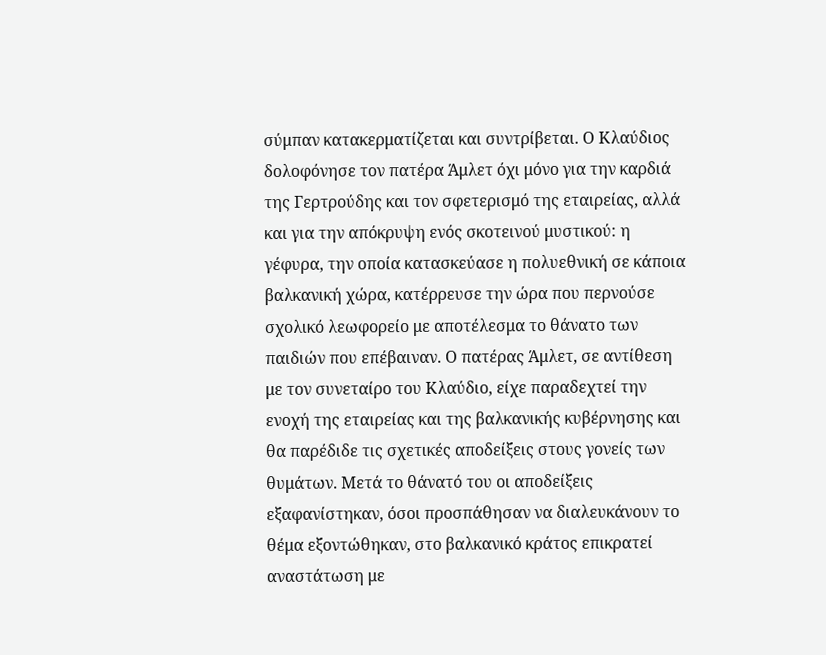σύμπαν κατακερματίζεται και συντρίβεται. Ο Κλαύδιος δολοφόνησε τον πατέρα Άμλετ όχι μόνο για την καρδιά της Γερτρούδης και τον σφετερισμό της εταιρείας, αλλά και για την απόκρυψη ενός σκοτεινού μυστικού: η γέφυρα, την οποία κατασκεύασε η πολυεθνική σε κάποια βαλκανική χώρα, κατέρρευσε την ώρα που περνούσε σχολικό λεωφορείο με αποτέλεσμα το θάνατο των παιδιών που επέβαιναν. Ο πατέρας Άμλετ, σε αντίθεση με τον συνεταίρο του Κλαύδιο, είχε παραδεχτεί την ενοχή της εταιρείας και της βαλκανικής κυβέρνησης και θα παρέδιδε τις σχετικές αποδείξεις στους γονείς των θυμάτων. Μετά το θάνατό του οι αποδείξεις εξαφανίστηκαν, όσοι προσπάθησαν να διαλευκάνουν το θέμα εξοντώθηκαν, στο βαλκανικό κράτος επικρατεί αναστάτωση με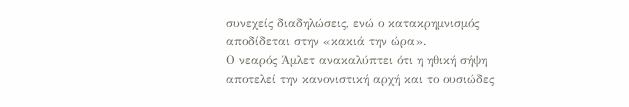συνεχείς διαδηλώσεις, ενώ ο κατακρημνισμός αποδίδεται στην «κακιά την ώρα».
Ο νεαρός Άμλετ ανακαλύπτει ότι η ηθική σήψη αποτελεί την κανονιστική αρχή και το ουσιώδες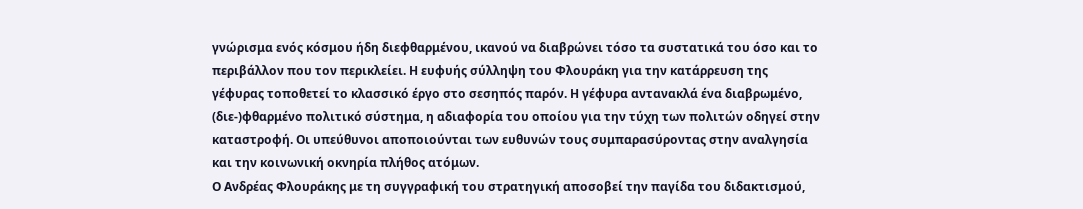γνώρισμα ενός κόσμου ήδη διεφθαρμένου, ικανού να διαβρώνει τόσο τα συστατικά του όσο και το περιβάλλον που τον περικλείει. Η ευφυής σύλληψη του Φλουράκη για την κατάρρευση της γέφυρας τοποθετεί το κλασσικό έργο στο σεσηπός παρόν. Η γέφυρα αντανακλά ένα διαβρωμένο, (διε-)φθαρμένο πολιτικό σύστημα, η αδιαφορία του οποίου για την τύχη των πολιτών οδηγεί στην καταστροφή. Οι υπεύθυνοι αποποιούνται των ευθυνών τους συμπαρασύροντας στην αναλγησία και την κοινωνική οκνηρία πλήθος ατόμων.
Ο Ανδρέας Φλουράκης με τη συγγραφική του στρατηγική αποσοβεί την παγίδα του διδακτισμού,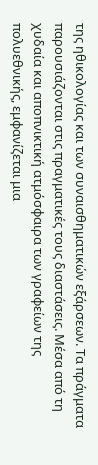της ηθικολογίας και των συναισθηματικών εξάρσεων. Τα πράγματα παρουσιάζονται στις πραγματικές τους διαστάσεις. Μέσα από τη χυδαία και αποπνικτική ατμόσφαιρα των γραφείων της πολυεθνικής, εμφανίζεται μια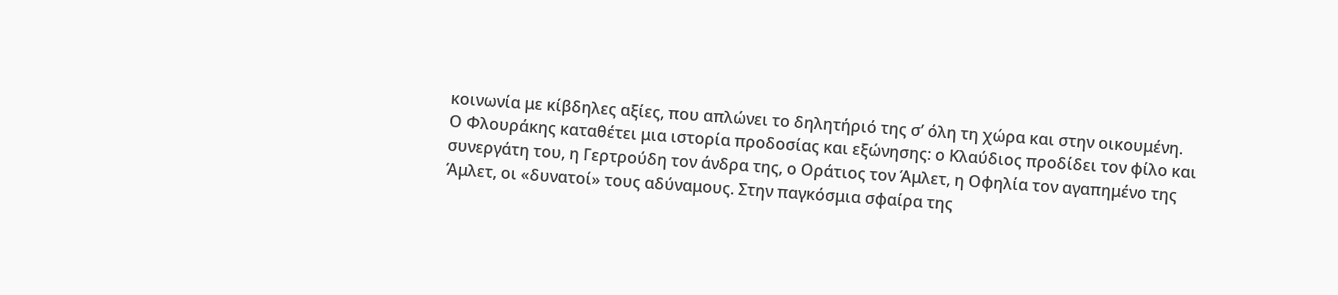κοινωνία με κίβδηλες αξίες, που απλώνει το δηλητήριό της σ’ όλη τη χώρα και στην οικουμένη. Ο Φλουράκης καταθέτει μια ιστορία προδοσίας και εξώνησης: ο Κλαύδιος προδίδει τον φίλο και συνεργάτη του, η Γερτρούδη τον άνδρα της, ο Οράτιος τον Άμλετ, η Οφηλία τον αγαπημένο της Άμλετ, οι «δυνατοί» τους αδύναμους. Στην παγκόσμια σφαίρα της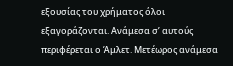εξουσίας του χρήματος όλοι εξαγοράζονται. Ανάμεσα σ’ αυτούς περιφέρεται ο Άμλετ. Μετέωρος ανάμεσα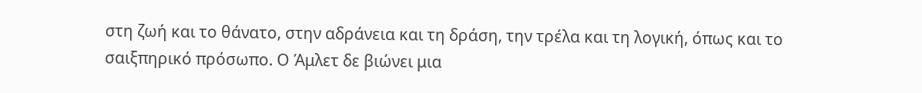στη ζωή και το θάνατο, στην αδράνεια και τη δράση, την τρέλα και τη λογική, όπως και το σαιξπηρικό πρόσωπο. Ο Άμλετ δε βιώνει μια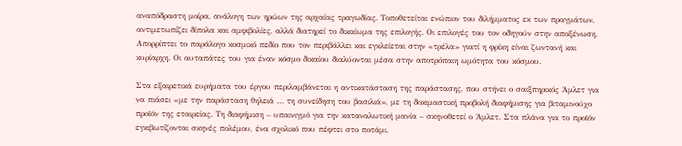αναπόδραστη μοίρα, ανάλογη των ηρώων της αρχαίας τραγωδίας. Τοποθετείται ενώπιον του διλήμματος εκ των πραγμάτων, αντιμετωπίζει δίπολα και αμφιβολίες, αλλά διατηρεί το δικαίωμα της επιλογής. Οι επιλογές του τον οδηγούν στην αποξένωση. Απορρίπτει το παράλογο κοσμικό πεδίο που τον περιβάλλει και εγκλείεται στην «τρέλα» γιατί η φρίκη είναι ζωντανή και κυρίαρχη. Οι αυταπάτες του για έναν κόσμο δικαίου διαλύονται μέσα στην αποτρόπαιη ωμότητα του κόσμου.

Στα εξαιρετικά ευρήματα του έργου περιλαμβάνεται η αντικατάσταση της παράστασης, που στήνει ο σαιξπηρικός Άμλετ για να πιάσει «με την παράσταση θηλειά … τη συνείδηση του βασιλιά», με τη δοκιμαστική προβολή διαφήμισης για βιταμινούχο προϊόν της εταιρείας. Τη διαφήμιση – υπαινιγμό για την καταναλωτική μανία – σκηνοθετεί ο Άμλετ. Στα πλάνα για το προϊόν εγκιβωτίζονται σκηνές πολέμου, ένα σχολικό που πέφτει στο ποτάμι,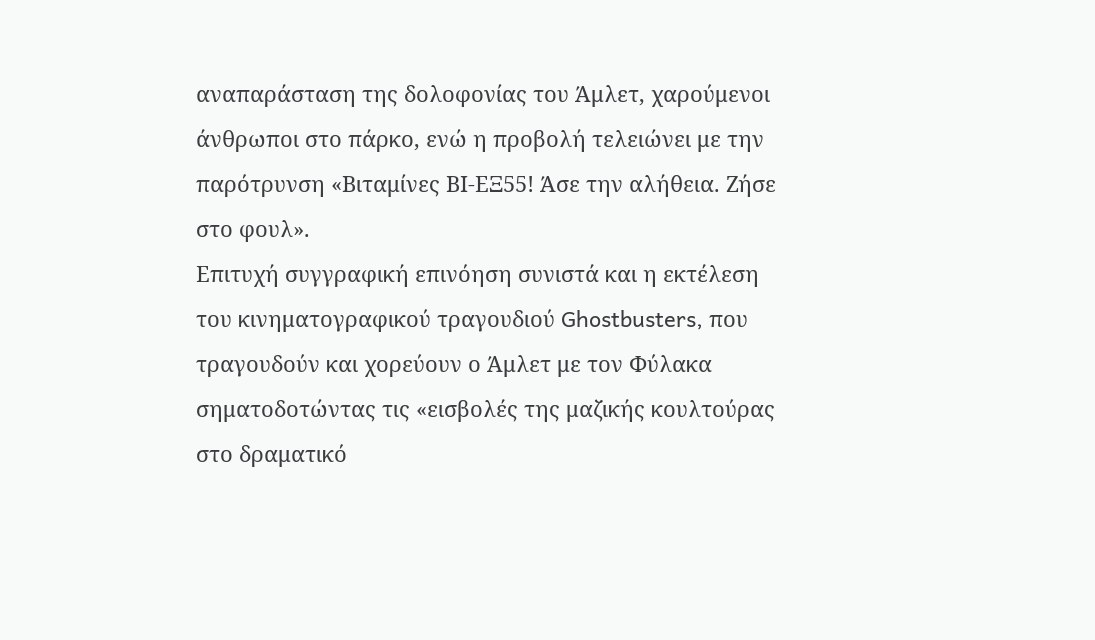αναπαράσταση της δολοφονίας του Άμλετ, χαρούμενοι άνθρωποι στο πάρκο, ενώ η προβολή τελειώνει με την παρότρυνση «Βιταμίνες ΒΙ-ΕΞ55! Άσε την αλήθεια. Ζήσε στο φουλ».
Επιτυχή συγγραφική επινόηση συνιστά και η εκτέλεση του κινηματογραφικού τραγουδιού Ghostbusters, που τραγουδούν και χορεύουν ο Άμλετ με τον Φύλακα σηματοδοτώντας τις «εισβολές της μαζικής κουλτούρας στο δραματικό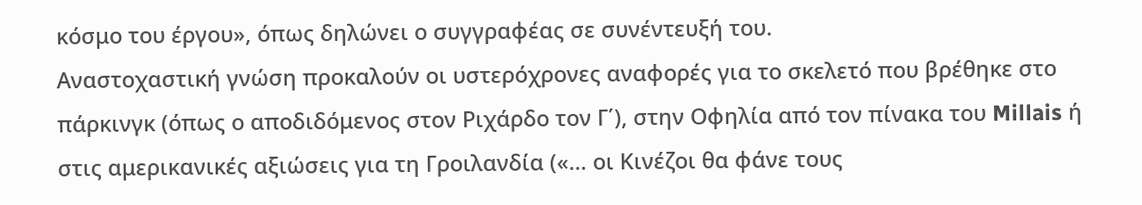κόσμο του έργου», όπως δηλώνει ο συγγραφέας σε συνέντευξή του.
Αναστοχαστική γνώση προκαλούν οι υστερόχρονες αναφορές για το σκελετό που βρέθηκε στο πάρκινγκ (όπως ο αποδιδόμενος στον Ριχάρδο τον Γ΄), στην Οφηλία από τον πίνακα του Millais ή στις αμερικανικές αξιώσεις για τη Γροιλανδία («… οι Κινέζοι θα φάνε τους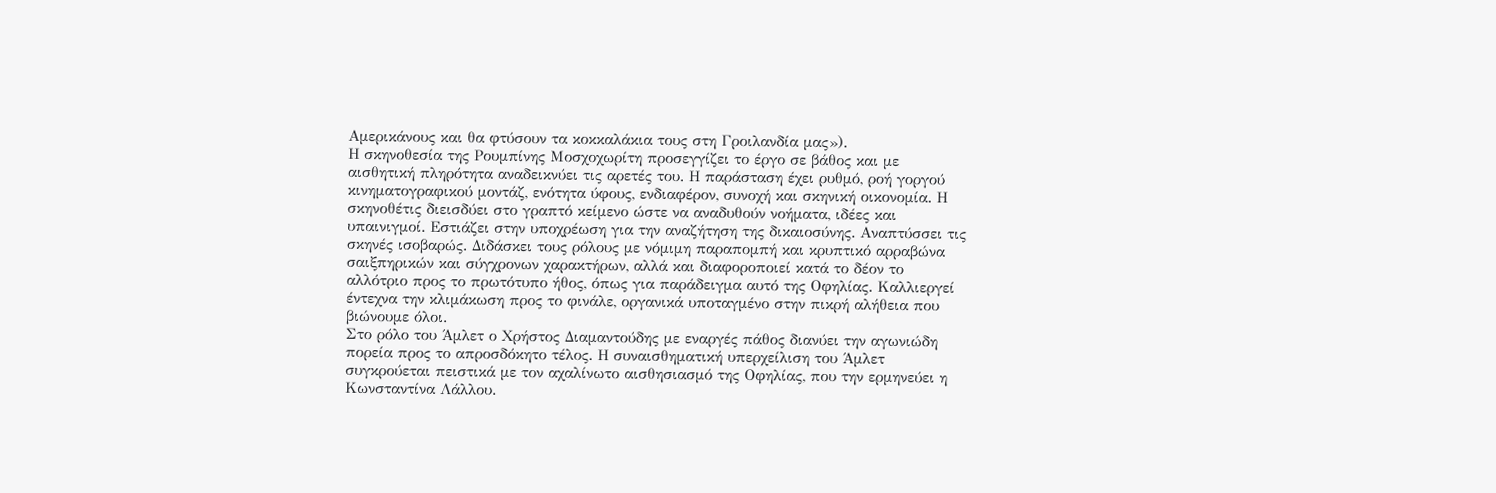Αμερικάνους και θα φτύσουν τα κοκκαλάκια τους στη Γροιλανδία μας»).
Η σκηνοθεσία της Ρουμπίνης Μοσχοχωρίτη προσεγγίζει το έργο σε βάθος και με αισθητική πληρότητα αναδεικνύει τις αρετές του. Η παράσταση έχει ρυθμό, ροή γοργού κινηματογραφικού μοντάζ, ενότητα ύφους, ενδιαφέρον, συνοχή και σκηνική οικονομία. Η σκηνοθέτις διεισδύει στο γραπτό κείμενο ώστε να αναδυθούν νοήματα, ιδέες και υπαινιγμοί. Εστιάζει στην υποχρέωση για την αναζήτηση της δικαιοσύνης. Αναπτύσσει τις σκηνές ισοβαρώς. Διδάσκει τους ρόλους με νόμιμη παραπομπή και κρυπτικό αρραβώνα σαιξπηρικών και σύγχρονων χαρακτήρων, αλλά και διαφοροποιεί κατά το δέον το αλλότριο προς το πρωτότυπο ήθος, όπως για παράδειγμα αυτό της Οφηλίας. Καλλιεργεί έντεχνα την κλιμάκωση προς το φινάλε, οργανικά υποταγμένο στην πικρή αλήθεια που βιώνουμε όλοι.
Στο ρόλο του Άμλετ ο Χρήστος Διαμαντούδης με εναργές πάθος διανύει την αγωνιώδη πορεία προς το απροσδόκητο τέλος. Η συναισθηματική υπερχείλιση του Άμλετ συγκρούεται πειστικά με τον αχαλίνωτο αισθησιασμό της Οφηλίας, που την ερμηνεύει η Κωνσταντίνα Λάλλου.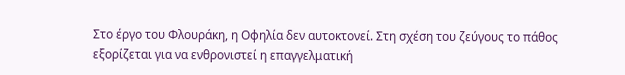Στο έργο του Φλουράκη, η Οφηλία δεν αυτοκτονεί. Στη σχέση του ζεύγους το πάθος εξορίζεται για να ενθρονιστεί η επαγγελματική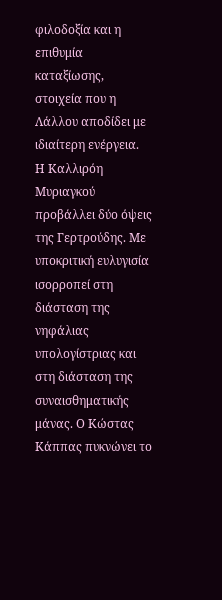φιλοδοξία και η επιθυμία καταξίωσης, στοιχεία που η Λάλλου αποδίδει με ιδιαίτερη ενέργεια.
Η Καλλιρόη Μυριαγκού προβάλλει δύο όψεις της Γερτρούδης. Με υποκριτική ευλυγισία ισορροπεί στη διάσταση της νηφάλιας υπολογίστριας και στη διάσταση της συναισθηματικής μάνας. Ο Κώστας Κάππας πυκνώνει το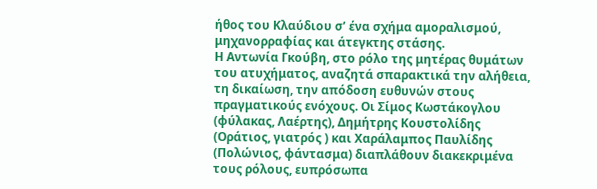ήθος του Κλαύδιου σ’ ένα σχήμα αμοραλισμού, μηχανορραφίας και άτεγκτης στάσης.
Η Αντωνία Γκούβη, στο ρόλο της μητέρας θυμάτων του ατυχήματος, αναζητά σπαρακτικά την αλήθεια, τη δικαίωση, την απόδοση ευθυνών στους πραγματικούς ενόχους. Οι Σίμος Κωστάκογλου (φύλακας, Λαέρτης), Δημήτρης Κουστολίδης (Οράτιος, γιατρός ) και Χαράλαμπος Παυλίδης (Πολώνιος, φάντασμα) διαπλάθουν διακεκριμένα τους ρόλους, ευπρόσωπα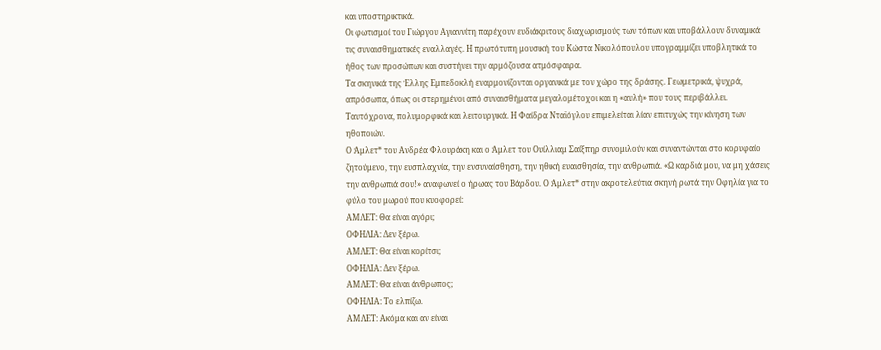και υποστηρικτικά.
Οι φωτισμοί του Γιώργου Αγιαννίτη παρέχουν ευδιάκριτους διαχωρισμούς των τόπων και υποβάλλουν δυναμικά τις συναισθηματικές εναλλαγές. Η πρωτότυπη μουσική του Κώστα Νικολόπουλου υπογραμμίζει υποβλητικά το ήθος των προσώπων και συστήνει την αρμόζουσα ατμόσφαιρα.
Τα σκηνικά της Έλλης Εμπεδοκλή εναρμονίζονται οργανικά με τον χώρο της δράσης. Γεωμετρικά, ψυχρά, απρόσωπα, όπως οι στερημένοι από συναισθήματα μεγαλομέτοχοι και η «αυλή» που τους περιβάλλει. Ταυτόχρονα, πολυμορφικά και λειτουργικά. Η Φαίδρα Νταϊόγλου επιμελείται λίαν επιτυχώς την κίνηση των ηθοποιών.
Ο Άμλετ* του Ανδρέα Φλουράκη και ο Άμλετ του Ουίλλιαμ Σαίξπηρ συνομιλούν και συναντώνται στο κορυφαίο ζητούμενο, την ευσπλαχνία, την ενσυναίσθηση, την ηθική ευαισθησία, την ανθρωπιά. «Ω καρδιά μου, να μη χάσεις την ανθρωπιά σου!» αναφωνεί ο ήρωας του Βάρδου. Ο Άμλετ* στην ακροτελεύτια σκηνή ρωτά την Οφηλία για το φύλο του μωρού που κυοφορεί:
ΑΜΛΕΤ: Θα είναι αγόρι;
ΟΦΗΛΙΑ: Δεν ξέρω.
ΑΜΛΕΤ: Θα είναι κορίτσι;
ΟΦΗΛΙΑ: Δεν ξέρω.
ΑΜΛΕΤ: Θα είναι άνθρωπος;
ΟΦΗΛΙΑ: Το ελπίζω.
ΑΜΛΕΤ: Ακόμα και αν είναι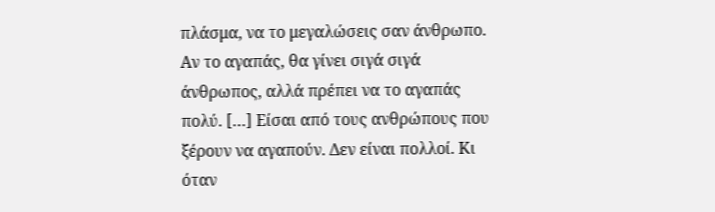πλάσμα, να το μεγαλώσεις σαν άνθρωπο. Αν το αγαπάς, θα γίνει σιγά σιγά άνθρωπος, αλλά πρέπει να το αγαπάς πολύ. […] Είσαι από τους ανθρώπους που ξέρουν να αγαπούν. Δεν είναι πολλοί. Κι όταν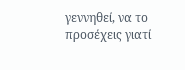γεννηθεί, να το προσέχεις γιατί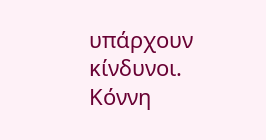υπάρχουν κίνδυνοι.
Κόννη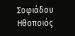Σοφιάδου
Ηθοποιός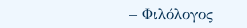– Φιλόλογος